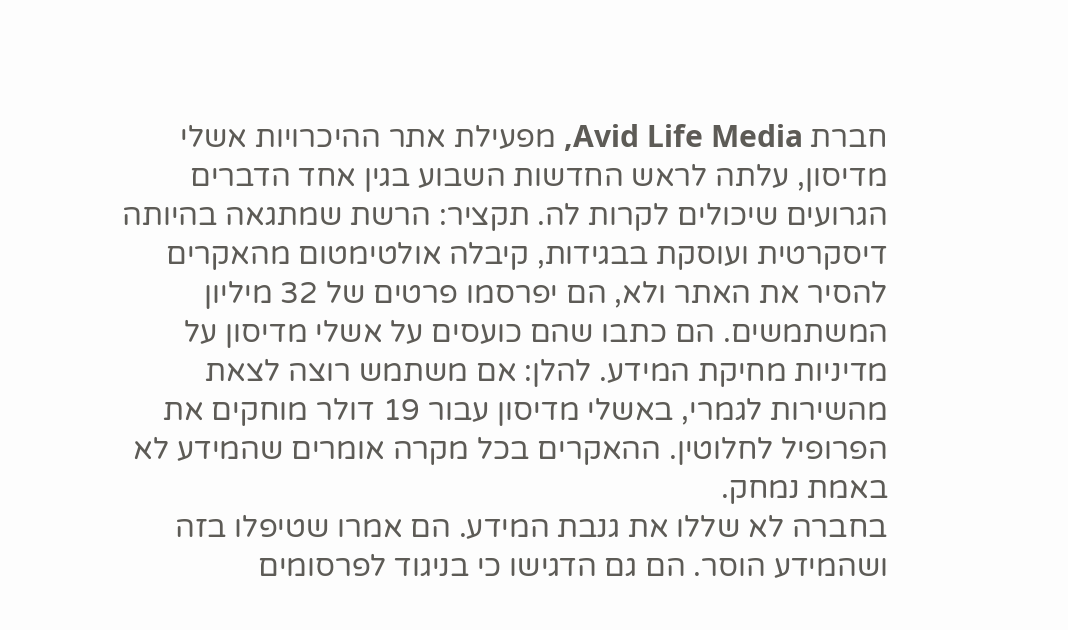חברת Avid Life Media, מפעילת אתר ההיכרויות אשלי מדיסון, עלתה לראש החדשות השבוע בגין אחד הדברים הגרועים שיכולים לקרות לה. תקציר: הרשת שמתגאה בהיותה דיסקרטית ועוסקת בבגידות, קיבלה אולטימטום מהאקרים להסיר את האתר ולא, הם יפרסמו פרטים של 32 מיליון המשתמשים. הם כתבו שהם כועסים על אשלי מדיסון על מדיניות מחיקת המידע. להלן: אם משתמש רוצה לצאת מהשירות לגמרי, באשלי מדיסון עבור 19 דולר מוחקים את הפרופיל לחלוטין. ההאקרים בכל מקרה אומרים שהמידע לא באמת נמחק.
בחברה לא שללו את גנבת המידע. הם אמרו שטיפלו בזה ושהמידע הוסר. הם גם הדגישו כי בניגוד לפרסומים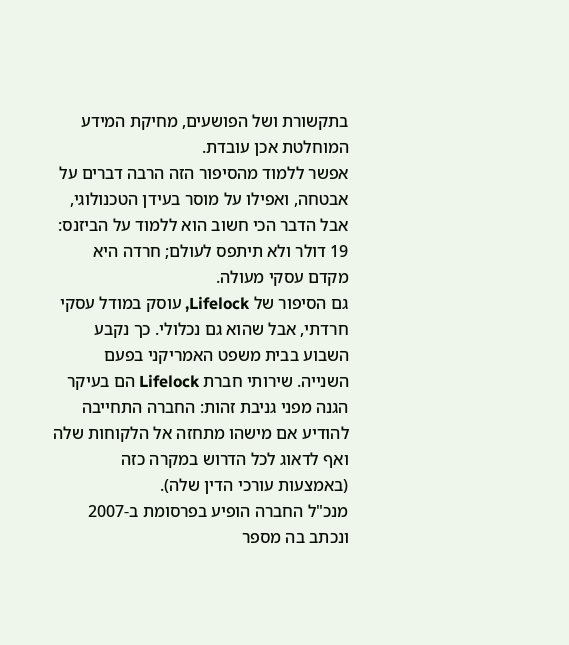בתקשורת ושל הפושעים, מחיקת המידע המוחלטת אכן עובדת.
אפשר ללמוד מהסיפור הזה הרבה דברים על אבטחה, ואפילו על מוסר בעידן הטכנולוגי, אבל הדבר הכי חשוב הוא ללמוד על הביזנס: 19 דולר ולא תיתפס לעולם; חרדה היא מקדם עסקי מעולה.
גם הסיפור של Lifelock, עוסק במודל עסקי חרדתי, אבל שהוא גם נכלולי. כך נקבע השבוע בבית משפט האמריקני בפעם השנייה. שירותי חברת Lifelock הם בעיקר הגנה מפני גניבת זהות: החברה התחייבה להודיע אם מישהו מתחזה אל הלקוחות שלה ואף לדאוג לכל הדרוש במקרה כזה (באמצעות עורכי הדין שלה).
מנכ"ל החברה הופיע בפרסומת ב-2007 ונכתב בה מספר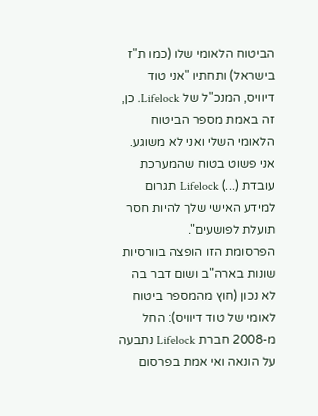הביטוח הלאומי שלו (כמו ת"ז בישראל) ותחתיו "אני טוד דיוויס, המנכ"ל של Lifelock. כן, זה באמת מספר הביטוח הלאומי השלי ואני לא משוגע. אני פשוט בטוח שהמערכת עובדת (...) Lifelock תגרום למידע האישי שלך להיות חסר תועלת לפושעים".
הפרסומת הזו הופצה בוורסיות שונות בארה"ב ושום דבר בה לא נכון (חוץ מהמספר ביטוח לאומי של טוד דיוויס): החל מ-2008 חברת Lifelock נתבעה על הונאה ואי אמת בפרסום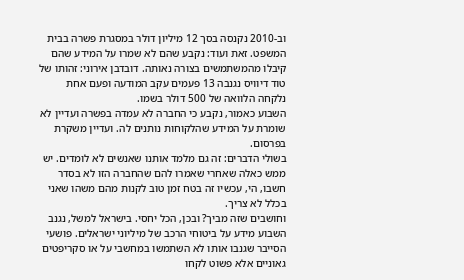וב-2010 נקנסה בסך 12 מיליון דולר במסגרת פשרה בבית המשפט. זאת ועוד: נקבע שהם לא שמרו על המידע שהם קיבלו מהמשתמשים בצורה נאותה. דובדבן אירוני: זהותו של טוד דיוויס נגנבה 13 פעמים עקב המודעה ופעם אחת נלקחה הלוואה של 500 דולר בשמו.
השבוע כאמור, נקבע כי החברה לא עמדה בפשרה ועדיין לא שומרת על המידע שהלקוחות נותנים לה. ועדיין משקרת בפרסום.
בשולי הדברים: זה גם מלמד אותנו שאנשים לא לומדים. יש ממש כאלה שאחרי שאמרו להם שהחברה הזו לא בסדר חשבו, הי, עכשיו זה בטח זמן טוב לקנות מהם משהו שאני בכלל לא צריך.
וחושבים שזה מביך? ובכן, הכל יחסי. בישראל למשל, נגנב השבוע מידע על ביטוחי הרכב של מיליוני ישראלים. פושעי הסייבר שגנבו אותו לא השתמשו במחשבי על או סקריפטים גאוניים אלא פשוט לקחו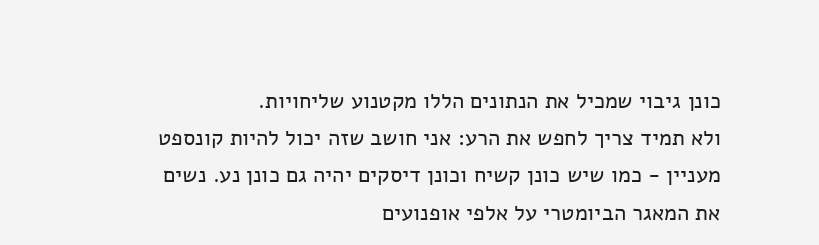כונן גיבוי שמכיל את הנתונים הללו מקטנוע שליחויות.
ולא תמיד צריך לחפש את הרע: אני חושב שזה יכול להיות קונספט מעניין - כמו שיש כונן קשיח וכונן דיסקים יהיה גם כונן נע. נשים את המאגר הביומטרי על אלפי אופנועים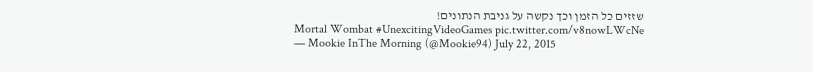שזזים כל הזמן וכך נקשה על גניבת הנתונים!
Mortal Wombat #UnexcitingVideoGames pic.twitter.com/v8nowLWcNe
— Mookie InThe Morning (@Mookie94) July 22, 2015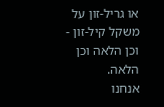או גריל-זון על משקל קיל-זון - וכן הלאה וכן הלאה.
אנחנו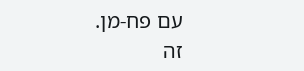עם פח-מן.
זה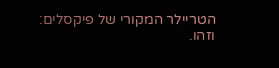הטריילר המקורי של פיקסלים:
וזהו.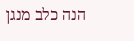הנה כלב מנגן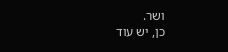ושר.
כן, יש עוד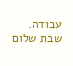עבודה.
שבת שלום